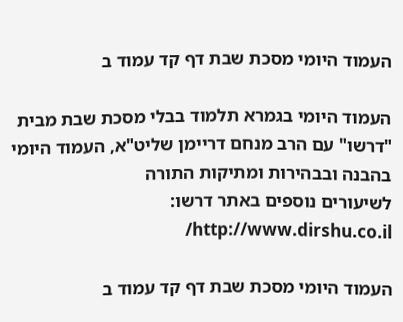העמוד היומי מסכת שבת דף קד עמוד ב

העמוד היומי בגמרא תלמוד בבלי מסכת שבת מבית "דרשו" עם הרב מנחם דריימן שליט"א, העמוד היומי בהבנה ובבהירות ומתיקות התורה
לשיעורים נוספים באתר דרשו: http://www.dirshu.co.il/

העמוד היומי מסכת שבת דף קד עמוד ב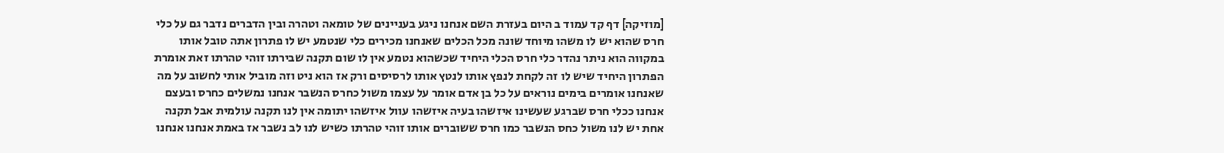[מוזיקה] דף קד עמוד ב היום בעזרת השם אנחנו ניגע בעניינים של טומאה וטהרה ובין הדברים נדבר גם על כלי חרס שהוא יש לו משהו מיוחד שונה מכל הכלים שאנחנו מכירים כלי שנטמע יש לו פתרון אתה טובל אותו במקווה הוא ניתר נהדר כלי חרס הכלי היחיד שכשהוא נטמע אין לו שום תקנה שבירתו זוהי טהרתו זאת אומרת הפתרון היחיד שיש לו זה לקחת לנפץ אותו לנטץ אותו לרסיסים ורק אז הוא ניט וזה מוביל אותי לחשוב על מה שאנחנו אומרים בימים נוראים על כל בן אדם אומר על עצמו משול כחרס הנשבר אנחנו נמשלים כחרס ובעצם אנחנו ככלי חרס שברגע שעשינו איזשהו בעיה איזשהו עוול איזשהו יתומה אין לנו תקנה עולמית אבל תקנה אחת יש לנו משול כחס הנשבר כמו חרס ששוברים אותו זוהי טהרתו כשיש לנו לב נשבר אז באמת אנחנו אנחנו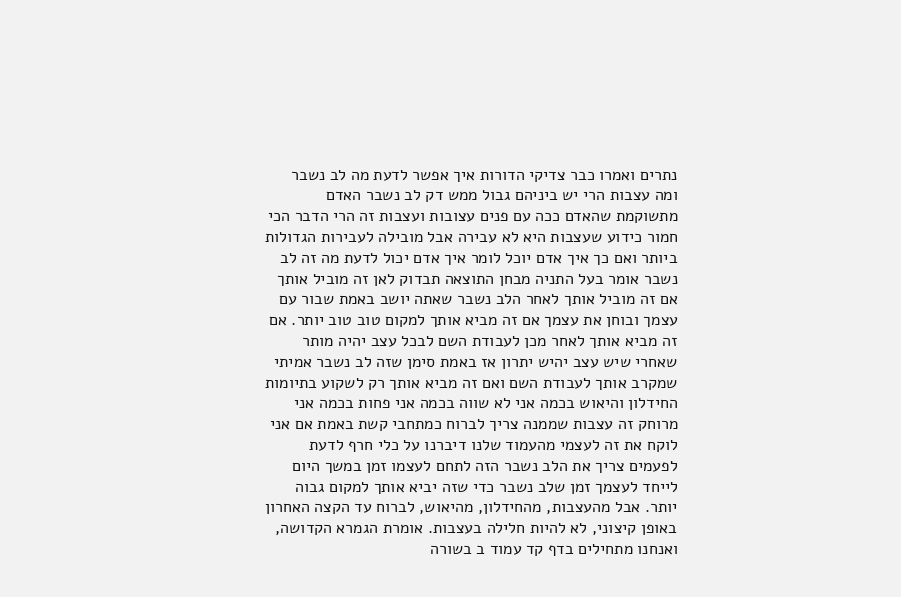נתרים ואמרו כבר צדיקי הדורות איך אפשר לדעת מה לב נשבר ומה עצבות הרי יש ביניהם גבול ממש דק לב נשבר האדם מתשוקמת שהאדם ככה עם פנים עצובות ועצבות זה הרי הדבר הכי חמור כידוע שעצבות היא לא עבירה אבל מובילה לעבירות הגדולות ביותר ואם כך איך אדם יוכל לומר איך אדם יכול לדעת מה זה לב נשבר אומר בעל התניה מבחן התוצאה תבדוק לאן זה מוביל אותך אם זה מוביל אותך לאחר הלב נשבר שאתה יושב באמת שבור עם עצמך ובוחן את עצמך אם זה מביא אותך למקום טוב טוב יותר. אם זה מביא אותך לאחר מכן לעבודת השם לבכל עצב יהיה מותר שאחרי שיש עצב יהיש יתרון אז באמת סימן שזה לב נשבר אמיתי שמקרב אותך לעבודת השם ואם זה מביא אותך רק לשקוע בתיומות החידלון והיאוש בכמה אני לא שווה בכמה אני פחות בכמה אני מרוחק זה עצבות שממנה צריך לברוח כמתחבי קשת באמת אם אני לוקח את זה לעצמי מהעמוד שלנו דיברנו על כלי חרף לדעת לפעמים צריך את הלב נשבר הזה לתחם לעצמו זמן במשך היום לייחד לעצמך זמן שלב נשבר כדי שזה יביא אותך למקום גבוה יותר. אבל מהעצבות, מהחידלון, מהיאוש, לברוח עד הקצה האחרון באופן קיצוני, לא להיות חלילה בעצבות. אומרת הגמרא הקדושה, ואנחנו מתחילים בדף קד עמוד ב בשורה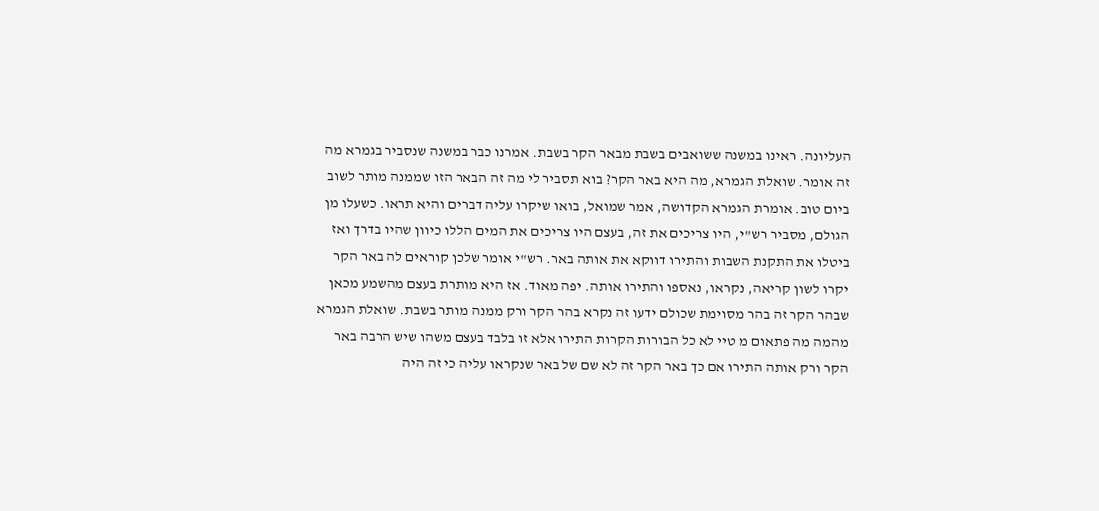העליונה. ראינו במשנה ששואבים בשבת מבאר הקר בשבת. אמרנו כבר במשנה שנסביר בגמרא מה זה אומר. שואלת הגמרא, מה היא באר הקר? בוא תסביר לי מה זה הבאר הזו שממנה מותר לשוב ביום טוב. אומרת הגמרא הקדושה, אמר שמואל, בואו שיקרו עליה דברים והיא תראו. כשעלו מן הגולם, מסביר רש"י, היו צריכים את זה, בעצם היו צריכים את המים הללו כיוון שהיו בדרך ואז ביטלו את התקנת השבות והתירו דווקא את אותה באר. רש"י אומר שלכן קוראים לה באר הקר יקרו לשון קריאה, נקראו, נאספו והתירו אותה. יפה מאוד. אז היא מותרת בעצם מהשמע מכאן שבהר הקר זה בהר מסוימת שכולם ידעו זה נקרא בהר הקר ורק ממנה מותר בשבת. שואלת הגמרא מהמה מה פתאום מ טיי לא כל הבורות הקרות התירו אלא זו בלבד בעצם משהו שיש הרבה באר הקר ורק אותה התירו אם כך באר הקר זה לא שם של באר שנקראו עליה כי זה היה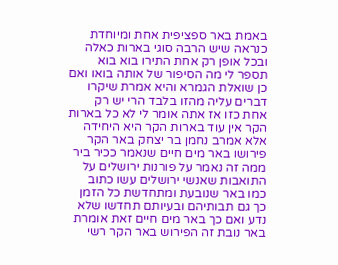באמת באר ספציפית אחת ומיוחדת כנראה שיש הרבה סוגי בארות כאלה ובכל אופן רק אחת התירו בוא בוא תספר לי מה הסיפור של אותה בואו ואם כן שואלת הגמרא והיא אמרת שיקרו דברים עליה מהזו בלבד הרי יש רק אחת כזו אז אתה אומר לי לא כל בארות הקר אין עוד בארות הקר היא היחידה אלא אמרב נחמן בר יצחק באר הקר פירושו באר מים חיים שנאמר ככיר ביר ממה זה נאמר על פורנות ירושלים על התואבות שאנשי ירושלים עשו כתוב כמו באר שנובעת ומתחדשת כל הזמן כך גם תבותיהם ובעיותם תחדשו שלא נדע ואם כך באר מים חיים זאת אומרת באר נובת זה הפירוש באר הקר רשי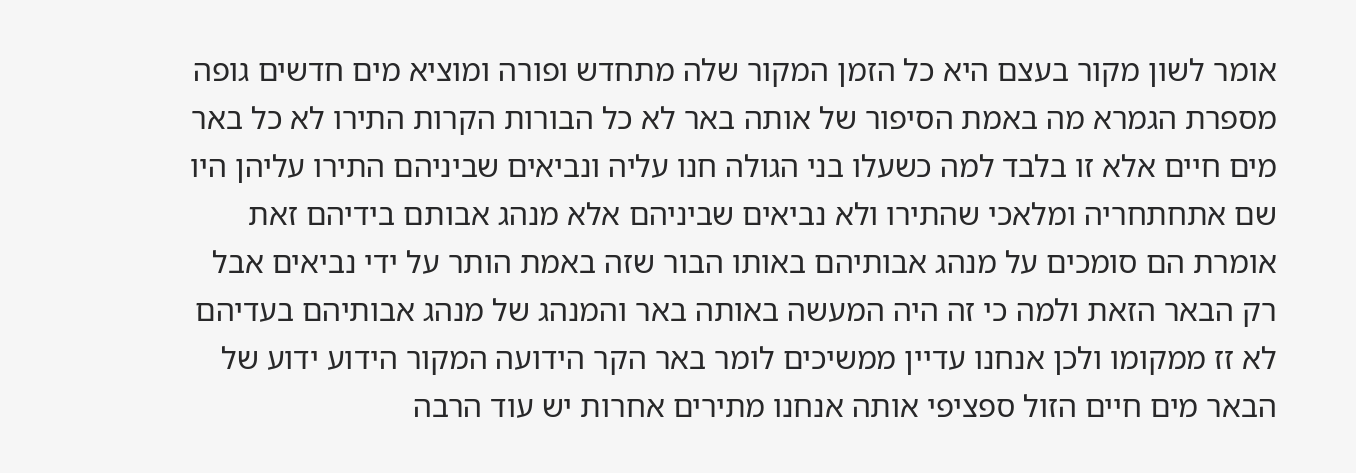אומר לשון מקור בעצם היא כל הזמן המקור שלה מתחדש ופורה ומוציא מים חדשים גופה מספרת הגמרא מה באמת הסיפור של אותה באר לא כל הבורות הקרות התירו לא כל באר מים חיים אלא זו בלבד למה כשעלו בני הגולה חנו עליה ונביאים שביניהם התירו עליהן היו שם אתחתחריה ומלאכי שהתירו ולא נביאים שביניהם אלא מנהג אבותם בידיהם זאת אומרת הם סומכים על מנהג אבותיהם באותו הבור שזה באמת הותר על ידי נביאים אבל רק הבאר הזאת ולמה כי זה היה המעשה באותה באר והמנהג של מנהג אבותיהם בעדיהם לא זז ממקומו ולכן אנחנו עדיין ממשיכים לומר באר הקר הידועה המקור הידוע ידוע של הבאר מים חיים הזול ספציפי אותה אנחנו מתירים אחרות יש עוד הרבה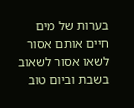בערות של מים חיים אותם אסור לשאו אסור לשאוב בשבת וביום טוב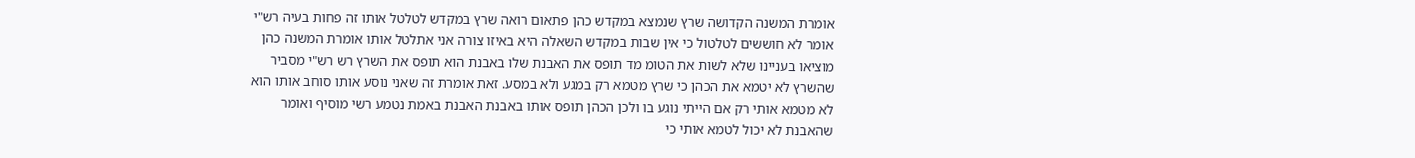אומרת המשנה הקדושה שרץ שנמצא במקדש כהן פתאום רואה שרץ במקדש לטלטל אותו זה פחות בעיה רש"י אומר לא חוששים לטלטול כי אין שבות במקדש השאלה היא באיזו צורה אני אתלטל אותו אומרת המשנה כהן מוציאו בעניינו שלא לשות את הטומ מד תופס את האבנת שלו באבנת הוא תופס את השרץ רש רש"י מסביר שהשרץ לא יטמא את הכהן כי שרץ מטמא רק במגע ולא במסע. זאת אומרת זה שאני נוסע אותו סוחב אותו הוא לא מטמא אותי רק אם הייתי נוגע בו ולכן הכהן תופס אותו באבנת האבנת באמת נטמע רשי מוסיף ואומר שהאבנת לא יכול לטמא אותי כי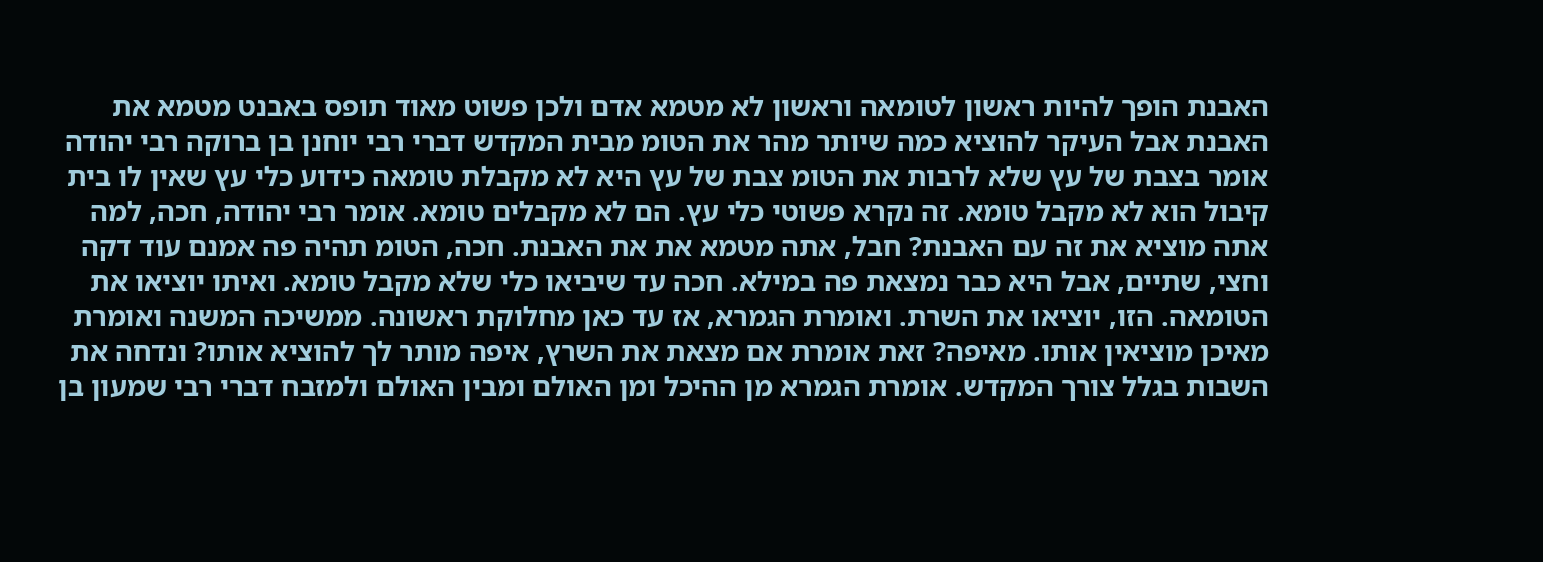האבנת הופך להיות ראשון לטומאה וראשון לא מטמא אדם ולכן פשוט מאוד תופס באבנט מטמא את האבנת אבל העיקר להוציא כמה שיותר מהר את הטומ מבית המקדש דברי רבי יוחנן בן ברוקה רבי יהודה אומר בצבת של עץ שלא לרבות את הטומ צבת של עץ היא לא מקבלת טומאה כידוע כלי עץ שאין לו בית קיבול הוא לא מקבל טומא. זה נקרא פשוטי כלי עץ. הם לא מקבלים טומא. אומר רבי יהודה, חכה, למה אתה מוציא את זה עם האבנת? חבל, אתה מטמא את את האבנת. חכה, הטומ תהיה פה אמנם עוד דקה וחצי, שתיים, אבל היא כבר נמצאת פה במילא. חכה עד שיביאו כלי שלא מקבל טומא. ואיתו יוציאו את הטומאה. הזו, יוציאו את השרת. ואומרת הגמרא, אז עד כאן מחלוקת ראשונה. ממשיכה המשנה ואומרת מאיכן מוציאין אותו. מאיפה? זאת אומרת אם מצאת את השרץ, איפה מותר לך להוציא אותו? ונדחה את השבות בגלל צורך המקדש. אומרת הגמרא מן ההיכל ומן האולם ומבין האולם ולמזבח דברי רבי שמעון בן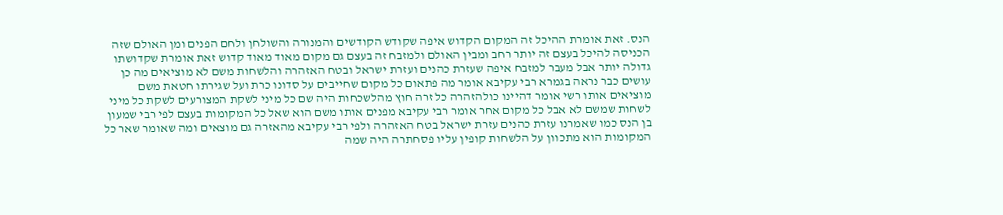הנס. זאת אומרת ההיכל זה המקום הקדוש איפה שקודש הקודשים והמנורה והשולחן ולחם הפנים ומן האולם שזה הכניסה להיכל בעצם זה יותר רחב ומבין האולם ולמזבח זה בעצם גם מקום מאוד מאוד קדוש זאת אומרת שקדושתו גדולה יותר אבל מעבר למזבח איפה שעזרת כהנים ועזרת ישראל ובטח האזהרה והלשחות משם לא מוציאים מה כן עושים כבר נראה בגמרא רבי עקיבא אומר מה פתאום כל מקום שחייבים על סדונו כרת ועל שגירתו חטאת משם מוציאים אותו רשי אומר דהיינו כולהזהרה כל זרה חוץ מהלשכחות היה שם כל מיני לשקת המצורעים לשקת כל מיני לשחות שמשם לא אבל כל מקום אחר אומר רבי עקיבא מפנים אותו משם הוא שאל כל המקומות בעצם לפי רבי שמעון בן הנס כמו שאמרנו עזרת כהנים עזרת ישראל בטח האזהרה ולפי רבי עקיבא מהאזרה גם מוצאים ומה שאומר שאר כל המקומות הוא מתכוון על הלשחות קופין עליו פסחתרה היה שמה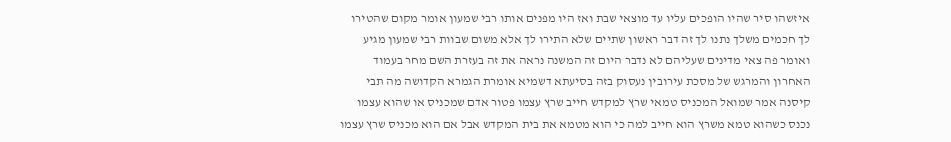איזשהו סיר שהיו הופכים עליו עד מוצאי שבת ואז היו מפנים אותו רבי שמעון אומר מקום שהטירו לך חכמים משלך נתנו לך זה דבר ראשון שתיים שלא התירו לך אלא משום שבוות רבי שמעון מגיע ואומר פה צאי מדינים שעליהם לא נדבר היום זה המשנה נראה את זה בעזרת השם מחר בעמוד האחרון והמרגש של מסכת עירובין נעסוק בזה בסיעתא דשמיא אומרת הגמרא הקדושה מה תבי קיסנה אמר שמואל המכניס טמאי שרץ למקדש חייב שרץ עצמו פטור אדם שמכניס או שהוא עצמו נכנס כשהוא טמא משרץ הוא חייב למה כי הוא מטמא את בית המקדש אבל אם הוא מכניס שרץ עצמו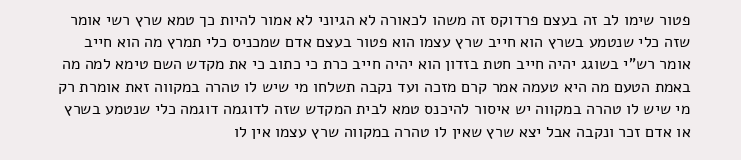פטור שימו לב זה בעצם פרדוקס זה משהו לכאורה לא הגיוני לא אמור להיות כך טמא שרץ רשי אומר שזה כלי שנטמע בשרץ הוא חייב שרץ עצמו הוא פטור בעצם אדם שמכניס כלי תמרץ מה הוא חייב אומר רש"י בשוגג יהיה חייב חטת בזדון הוא יהיה חייב כרת כי כתוב כי את מקדש השם טימא למה מה באמת הטעם מה היא טעמה אמר קרם מזכה ועד נקבה תשלחו מי שיש לו טהרה במקווה זאת אומרת רק מי שיש לו טהרה במקווה יש איסור להיכנס טמא לבית המקדש שזה לדוגמה דוגמה כלי שנטמע בשרץ או אדם זכר ונקבה אבל יצא שרץ שאין לו טהרה במקווה שרץ עצמו אין לו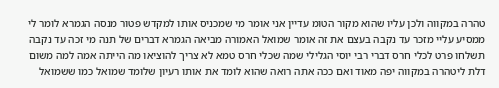טהרה במקווה ולכן עליו שהוא מקור הטומ עדיין אני אומר מי שמכניס אותו למקדש פטור מנסה הגמרא לומר לי ממסיע עליי מזכר עד נקבה בעצם את זה אומר שמואל האמורה מביאה הגמרא דברים של תנה מי זכה עד נקבה תשלחו פרט לכלי חרס דברי רבי יוסי הגלילי שמה שכלי חרס טמא לא צריך להוציאו מה הייתה אמה למה משום דלת ליטהרה במקווה יפה מאוד ואם ככה אתה רואה שהוא לומד את אותו רעיון שלומד שמואל כמו ששמואל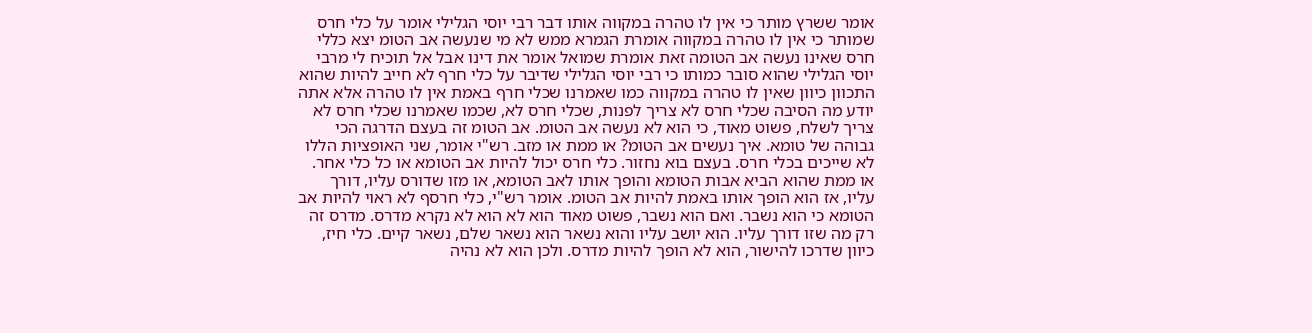אומר ששרץ מותר כי אין לו טהרה במקווה אותו דבר רבי יוסי הגלילי אומר על כלי חרס שמותר כי אין לו טהרה במקווה אומרת הגמרא ממש לא מי שנעשה אב הטומ יצא כללי חרס שאינו נעשה אב הטומה זאת אומרת שמואל אומר את דינו אבל אל תוכיח לי מרבי יוסי הגלילי שהוא סובר כמותו כי רבי יוסי הגלילי שדיבר על כלי חרף לא חייב להיות שהוא התכוון כיוון שאין לו טהרה במקווה כמו שאמרנו שכלי חרף באמת אין לו טהרה אלא אתה יודע מה הסיבה שכלי חרס לא צריך לפנות, שכלי חרס לא, שכמו שאמרנו שכלי חרס לא צריך לשלח, פשוט מאוד, כי הוא לא נעשה אב הטומ. אב הטומ זה בעצם הדרגה הכי גבוהה של טומא. איך נעשים אב הטומ? או ממת או מזב. רש"י אומר, שני האופציות הללו לא שייכים בכלי חרס. בעצם בוא נחזור. כלי חרס יכול להיות אב הטומא או כל כלי אחר. או ממת שהוא הביא אבות הטומא והופך אותו לאב הטומא, או מזו שדורס עליו, דורך עליו, אז הוא הופך אותו באמת להיות אב הטומ. אומר רש"י, כלי חרסף לא ראוי להיות אב הטומא כי הוא נשבר. ואם הוא נשבר, פשוט מאוד הוא לא הוא לא נקרא מדרס. מדרס זה רק מה שזו דורך עליו. הוא יושב עליו והוא נשאר הוא נשאר שלם, נשאר קיים. כלי חיז, כיוון שדרכו להישור, הוא לא הופך להיות מדרס. ולכן הוא לא נהיה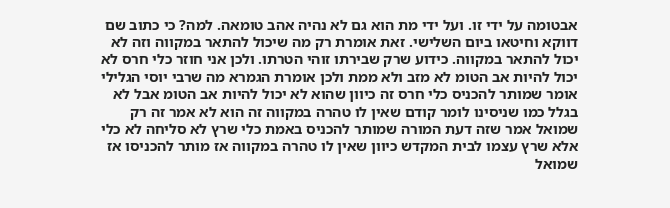אבטומה על ידי זו. ועל ידי מת הוא גם לא נהיה אהב טומאה. למה? כי כתוב שם דווקא וחיטאו ביום השלישי. זאת אומרת רק מה שיכול להתאר במקווה וזה לא יכול להתאר במקווה. כידוע שרק שבירתו זוהי הטרתו. ולכן אני חוזר כלי חרס לא יכול להיות אב הטומ לא מזב ולא ממת ולכן אומרת הגמרא מה שרבי יוסי הגלילי אומר שמותר להכניס כלי חרס זה כיוון שהוא לא יכול להיות אב הטומ אבל לא בגלל כמו שניסינו לומר קודם שאין לו טהרה במקווה זה הוא לא אמר זה רק שמואל אמר שזה דעת המורה שמותר להכניס באמת כלי שרץ לא סליחה לא כלי אלא שרץ עצמו לבית המקדש כיוון שאין לו טהרה במקווה אז מותר להכניסו אז שמואל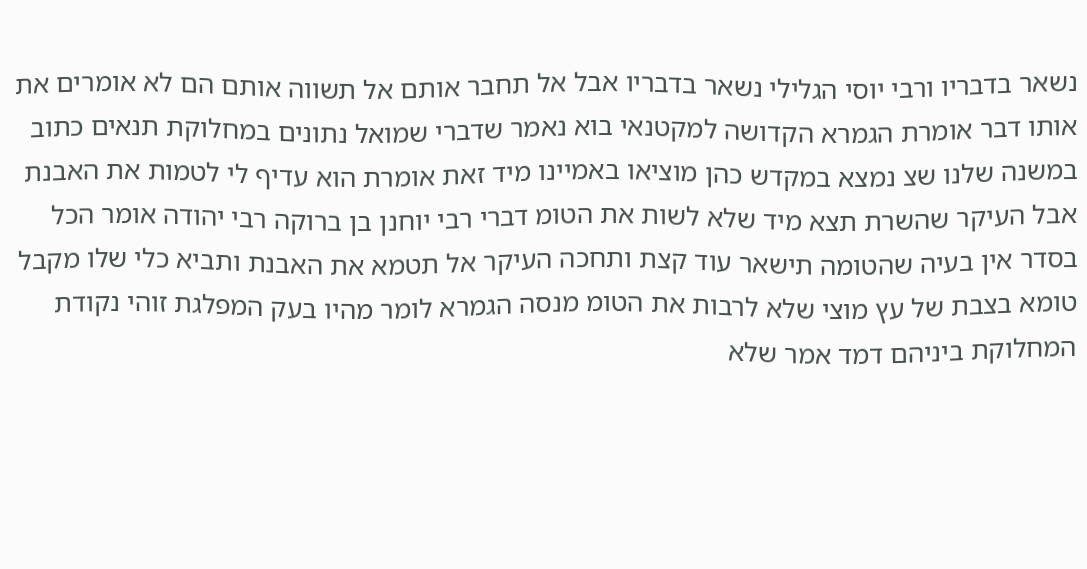נשאר בדבריו ורבי יוסי הגלילי נשאר בדבריו אבל אל תחבר אותם אל תשווה אותם הם לא אומרים את אותו דבר אומרת הגמרא הקדושה למקטנאי בוא נאמר שדברי שמואל נתונים במחלוקת תנאים כתוב במשנה שלנו שצ נמצא במקדש כהן מוציאו באמיינו מיד זאת אומרת הוא עדיף לי לטמות את האבנת אבל העיקר שהשרת תצא מיד שלא לשות את הטומ דברי רבי יוחנן בן ברוקה רבי יהודה אומר הכל בסדר אין בעיה שהטומה תישאר עוד קצת ותחכה העיקר אל תטמא את האבנת ותביא כלי שלו מקבל טומא בצבת של עץ מוצי שלא לרבות את הטומ מנסה הגמרא לומר מהיו בעק המפלגת זוהי נקודת המחלוקת ביניהם דמד אמר שלא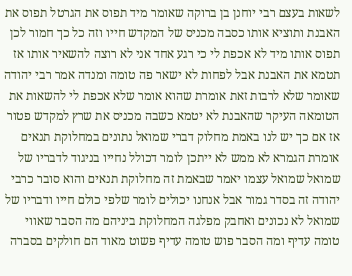לשאות בעצם רבי יוחנן בן ברוקה שאומר מיד תפוס את הגרטל תפוס את האבנת ותוציא אותו כסבה מכניס של המקדש חייו וזה כל כך חמור לכן תפוס אותו מיד לא אכפת לי כי רגע אחד אני לא רוצה להשאיר אותו אז תטמא את האבנת אבל לפחות לא ישאר פה טומה ומנדה אמר רבי יהודה שאומר שלא לרבות זאת אומרת שהוא אומר שלא אכפת לי להשאות את הטומאה העיקר שהאבנת לא יטמא כשבה מכניס את שרץ למקדש פטור אז אם כך יש לנו באמת מחלוק דברי שמואל נתונים במחלוקת תנאים אומרת הגמרא לא ממש לא ייתכן לומר דכולל נחייו בניגוד לדבריו של שמואל שמואל עצמו יאמר שבאמת זה מחלוקת תנאים והוא סובר כרבי יהודה זה בסדר גמור אבל אנחנו יכולים לומר שלפי כולם חייו ודבריו של שמואל לא נכונים ואחבק מפלגה המחלוקת ביניהם מה הסבר שאווי טומה עדיף ומה הסבר פוש טומה עדיף פשוט מאוד הם חולקים בסברה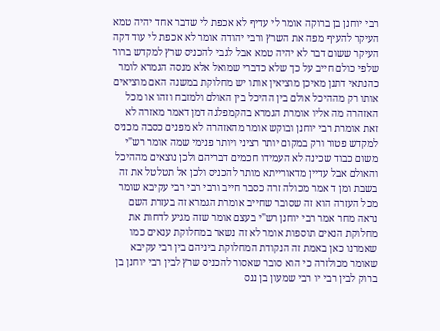רבי יוחנן בן ברוקה אומר לי עדיף לא אכפת לי שדבר אחד יהיה טמא העיקר להעיף מפה את השרץ ורבי יהודה אומר לא אכפת לי עוד דקה העיקר ששום דבר לא יהיה טמא אבל לגבי להכניס שרץ למקדש ברור שלפי כולם חייב על כך שלא כדברי שמואל אלא מנסה הגמרא לומר כהנתאי דתנן מאיכן מוציאין אותו יש מחלוקת במשנה האם מוציאים אותו רק מההיכל אולם בין ההיכל בין האולם ולמזבח וזהו או מכל האזהרה מה אליו אומרת הגמרא בהקמפלגה דמן דאמר מאזרה לא זאת אומרת רבי יוחנן ובוקש אומר מהאזהרה לא מפנים כסבה מכניס למקדש פטור ורק במקום יותר רציני ויותר פנימי שמה אומר רש"י משום כבוד שכינה לא העמידו חכמים דבריהם ולכן נוצאים מההיכל והאולם אבל עדיין מדאורייתא מותר להכניס ולכן אל תטלטל את זה בשבת ומן ד אמר מכולה זרה כסבר חייב ורבי רבי רבי עקיבא שומר מכל העזרה הוא זה שסובר שחייב אומרת הגמרא זה בעזרת השם נראה מחר אמר רבי יוחנן רש"י בעצם אומר שזה מגיע לדחות את מחלוקת הנאים תוספות אומר לא זה נשאר במחלוקת ענאים כמו שאמרנו כאן באמת זה הנקודת המחלוקת ביניהם בין רבי עקיבא שאומר מכולזרה כי הוא סובר שאסור להכניס שרץ לבין רבי יוחנן בן ברוק לבין רבי יו רבי שמעון בן ננס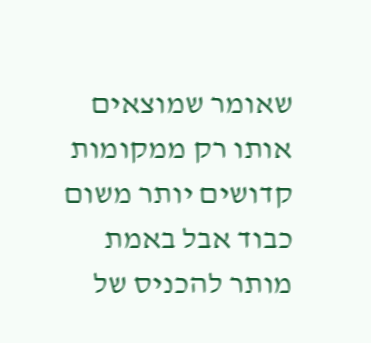שאומר שמוצאים אותו רק ממקומות קדושים יותר משום כבוד אבל באמת מותר להכניס של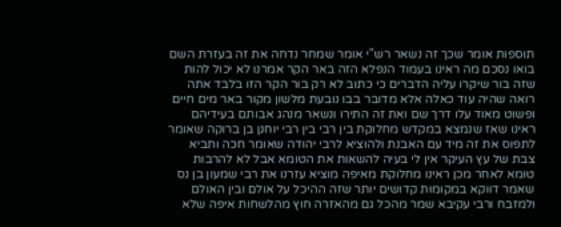תוספות אומר שכך זה נשאר רש"י אומר שמחר נדחה את זה בעזרת השם בואו נסכם מה ראינו בעמוד הנפלא הזה באר הקר אמרנו לא יכול להות שזה בור שיקרו עליה הדברים כי כתוב לא רק בור הקר הזו בלבד אתה רואה שהיה עוד כאלה אלא מדובר בבו נובעת מלשון מקור באר מים חיים ופשוט מאוד עלו דרך שם ואת זה התירו ונשאר מנהג אבותם בעידיהם ראינו שאז שנמצא במקדש מחלוקת בין רבי בין רבי יוחנן בן ברוקה שאומר לתפוס את זה מיד עם האבנת ולהוציא לרבי יהודה שאומר חכה ותביא צבת של עץ העיקר אין לי בעיה להשאות את הטומא אבל לא להרבות טומא לאחר מכן ראינו מחלוקת מאיפה מוציא עזרנו את רבי שמעון בן נס שאמר דווקא במקומות קדושים יותר שזה ההיכל על אולם ובין האולם ולמזבח ורבי עקיבא שמר מהכל גם מהאזרה חוץ מהלשחות איפה שלא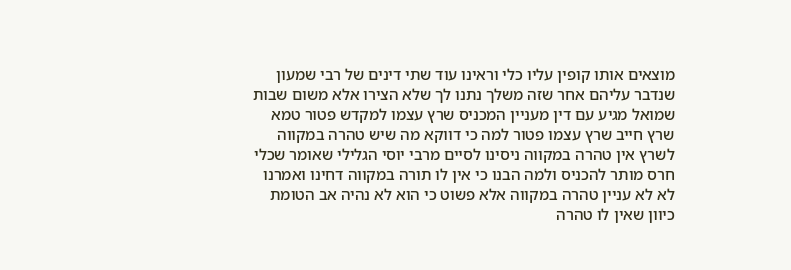מוצאים אותו קופין עליו כלי וראינו עוד שתי דינים של רבי שמעון שנדבר עליהם אחר שזה משלך נתנו לך שלא הצירו אלא משום שבות שמואל מגיע עם דין מעניין המכניס שרץ עצמו למקדש פטור טמא שרץ חייב שרץ עצמו פטור למה כי דווקא מה שיש טהרה במקווה לשרץ אין טהרה במקווה ניסינו לסיים מרבי יוסי הגלילי שאומר שכלי חרס מותר להכניס ולמה הבנו כי אין לו תורה במקווה דחינו ואמרנו לא לא עניין טהרה במקווה אלא פשוט כי הוא לא נהיה אב הטומת כיוון שאין לו טהרה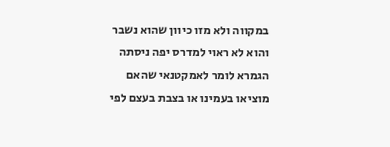במקווה ולא מזו כיוון שהוא נשבר והוא לא ראוי למדרס יפה ניסתה הגמרא לומר לאמקטנאי שהאם מוציאו בעמינו או בצבת בעצם לפי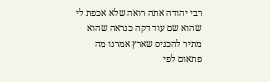רבי יהודה אתה רואה שלא אכפת לי שהוא שם עוד דקה כנראה שהוא מתיר להכניס שארץ אמרנו מה פתאום לפי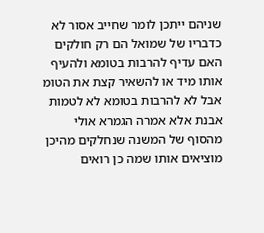שניהם ייתכן לומר שחייב אסור לא כדבריו של שמואל הם רק חולקים האם עדיף להרבות בטומא ולהעיף אותו מיד או להשאיר קצת את הטומ אבל לא להרבות בטומא לא לטמות אבנת אלא אמרה הגמרא אולי מהסוף של המשנה שנחלקים מהיכן מוציאים אותו שמה כן רואים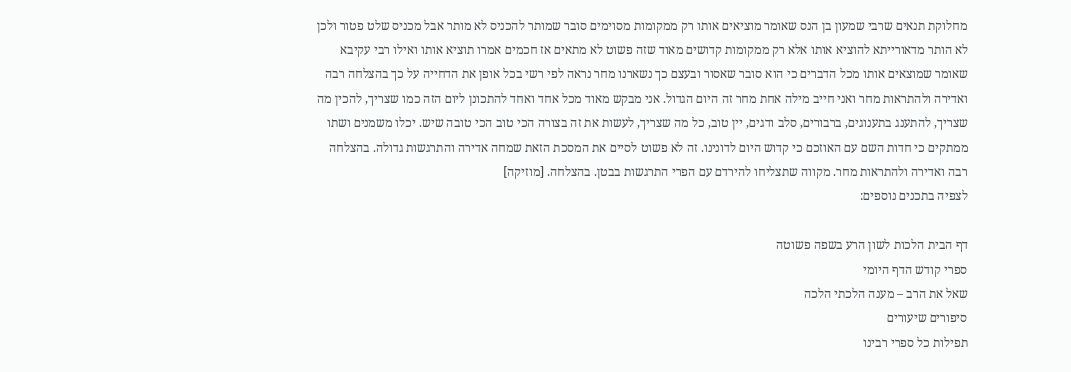מחלוקת תנאים שרבי שמעון בן הנס שאומר מוציאים אותו רק ממקומות מסוימים סובר שמותר להכניס לא מותר אבל מכניס שלט פטור ולכן לא הותר מדאורייתא להוציא אותו אלא רק ממקומות קדושים מאוד שזה פשוט לא מתאים אז חכמים אמרו תוציא אותו ואילו רבי עקיבא שאומר שמוצאים אותו מכל הדברים כי הוא סובר שאסור ובעצם כך נשארנו מחר נראה לפי רשי בכל אופן את הדחייה על כך בהצלחה רבה ואדירה ולהתראות מחר ואני חייב מילה אחת מחר זה היום הגדול. אני מבקש מאוד מכל אחד ואחד להתכונן ליום הזה כמו שצריך, להכין מה שצריך, להתענג בתענוגים, ברבורים, סלב ודגים, יין טוב, כל מה שצריך, לעשות את זה בצורה הכי טוב הכי טובה שיש. יכלו משמנים ושתו ממתקים כי חדות השם עם האוזכם כי קדוש היום לדונינו. זה לא פשוט לסיים את המסכת הזאת שמחה אדירה והתרגשות גדולה. בהצלחה רבה ואדירה ולהתראות מחר. מקווה שתצליחו להירדם עם הפרי התרגשות בבטן. בהצלחה. [מוזיקה]
לצפיה בתכנים נוספים:

דף הבית הלכות לשון הרע בשפה פשוטה
ספרי קודש הדף היומי
שאל את הרב – מענה הלכתי הלכה
סיפורים שיעורים
תפילות כל ספרי רבינו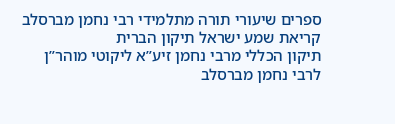ספרים שיעורי תורה מתלמידי רבי נחמן מברסלב
קריאת שמע ישראל תיקון הברית
תיקון הכללי מרבי נחמן זיע”א ליקוטי מוהר”ן לרבי נחמן מברסלב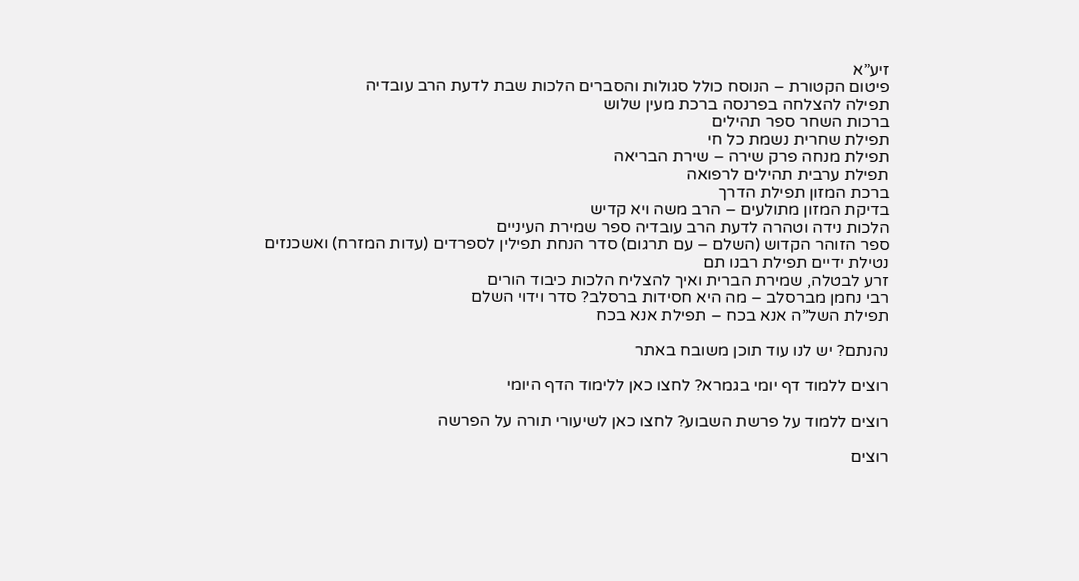זיע”א
פיטום הקטורת – הנוסח כולל סגולות והסברים הלכות שבת לדעת הרב עובדיה
תפילה להצלחה בפרנסה ברכת מעין שלוש
ברכות השחר ספר תהילים
תפילת שחרית נשמת כל חי
תפילת מנחה פרק שירה – שירת הבריאה
תפילת ערבית תהילים לרפואה
ברכת המזון תפילת הדרך
בדיקת המזון מתולעים – הרב משה ויא קדיש
הלכות נידה וטהרה לדעת הרב עובדיה ספר שמירת העיניים
ספר הזוהר הקדוש (השלם – עם תרגום) סדר הנחת תפילין לספרדים (עדות המזרח) ואשכנזים
נטילת ידיים תפילת רבנו תם
זרע לבטלה, שמירת הברית ואיך להצליח הלכות כיבוד הורים
רבי נחמן מברסלב – מה היא חסידות ברסלב? סדר וידוי השלם
תפילת השל”ה אנא בכח – תפילת אנא בכח

נהנתם? יש לנו עוד תוכן משובח באתר

רוצים ללמוד דף יומי בגמרא? לחצו כאן ללימוד הדף היומי

רוצים ללמוד על פרשת השבוע? לחצו כאן לשיעורי תורה על הפרשה

רוצים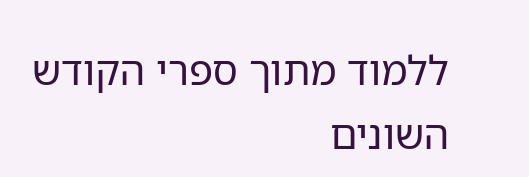ללמוד מתוך ספרי הקודש השונים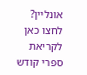אונליין? לחצו כאן לקריאת ספרי קודש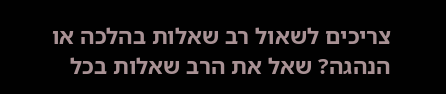צריכים לשאול רב שאלות בהלכה או הנהגה? שאל את הרב שאלות בכל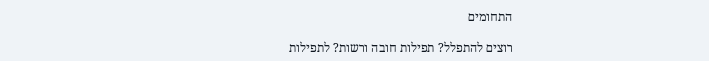התחומים

רוצים להתפלל? תפילות חובה ורשות? לתפילות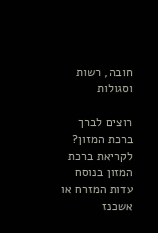חובה, רשות וסגולות

רוצים לברך ברכת המזון? לקריאת ברכת המזון בנוסח עדות המזרח או אשכנז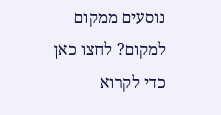נוסעים ממקום למקום? לחצו כאן כדי לקרוא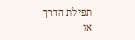תפילת הדרך או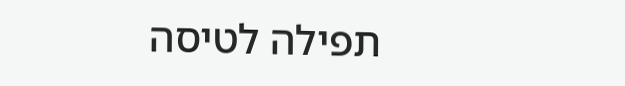תפילה לטיסה